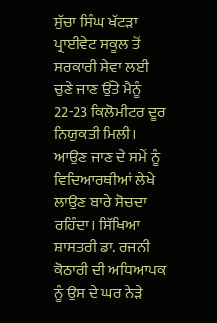ਸੁੱਚਾ ਸਿੰਘ ਖੱਟੜਾ
ਪ੍ਰਾਈਵੇਟ ਸਕੂਲ ਤੋਂ ਸਰਕਾਰੀ ਸੇਵਾ ਲਈ ਚੁਣੇ ਜਾਣ ਉੱਤੇ ਮੈਨੂੰ 22-23 ਕਿਲੋਮੀਟਰ ਦੂਰ ਨਿਯੁਕਤੀ ਮਿਲੀ। ਆਉਣ ਜਾਣ ਦੇ ਸਮੇਂ ਨੂੰ ਵਿਦਿਆਰਥੀਆਂ ਲੇਖੇ ਲਾਉਣ ਬਾਰੇ ਸੋਚਦਾ ਰਹਿੰਦਾ। ਸਿੱਖਿਆ ਸ਼ਾਸਤਰੀ ਡਾ. ਰਜਨੀ ਕੋਠਾਰੀ ਦੀ ਅਧਿਆਪਕ ਨੂੰ ਉਸ ਦੇ ਘਰ ਨੇੜੇ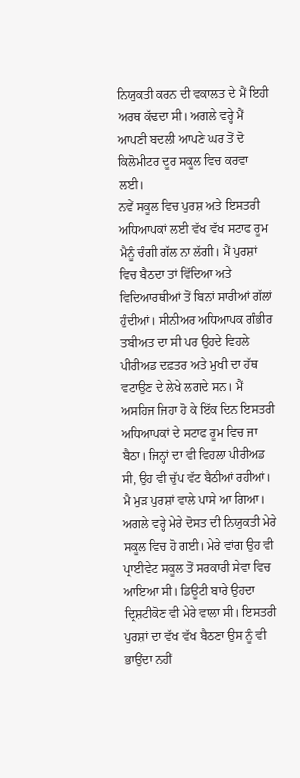ਨਿਯੁਕਤੀ ਕਰਨ ਦੀ ਵਕਾਲਤ ਦੇ ਮੈਂ ਇਹੀ ਅਰਥ ਕੱਢਦਾ ਸੀ। ਅਗਲੇ ਵਰ੍ਹੇ ਮੈਂ ਆਪਣੀ ਬਦਲੀ ਆਪਣੇ ਘਰ ਤੋਂ ਦੋ ਕਿਲੋਮੀਟਰ ਦੂਰ ਸਕੂਲ ਵਿਚ ਕਰਵਾ ਲਈ।
ਨਵੇਂ ਸਕੂਲ ਵਿਚ ਪੁਰਸ਼ ਅਤੇ ਇਸਤਰੀ ਅਧਿਆਪਕਾਂ ਲਈ ਵੱਖ ਵੱਖ ਸਟਾਫ ਰੂਮ ਮੈਨੂੰ ਚੰਗੀ ਗੱਲ ਨਾ ਲੱਗੀ। ਮੈਂ ਪੁਰਸ਼ਾਂ ਵਿਚ ਬੈਠਦਾ ਤਾਂ ਵਿੱਦਿਆ ਅਤੇ ਵਿਦਿਆਰਥੀਆਂ ਤੋਂ ਬਿਨਾਂ ਸਾਰੀਆਂ ਗੱਲਾਂ ਹੁੰਦੀਆਂ। ਸੀਨੀਅਰ ਅਧਿਆਪਕ ਗੰਭੀਰ ਤਬੀਅਤ ਦਾ ਸੀ ਪਰ ਉਹਦੇ ਵਿਹਲੇ ਪੀਰੀਅਡ ਦਫ਼ਤਰ ਅਤੇ ਮੁਖੀ ਦਾ ਹੱਥ ਵਟਾਉਣ ਦੇ ਲੇਖੇ ਲਗਦੇ ਸਨ। ਮੈਂ ਅਸਹਿਜ ਜਿਹਾ ਹੋ ਕੇ ਇੱਕ ਦਿਨ ਇਸਤਰੀ ਅਧਿਆਪਕਾਂ ਦੇ ਸਟਾਫ ਰੂਮ ਵਿਚ ਜਾ ਬੈਠਾ। ਜਿਨ੍ਹਾਂ ਦਾ ਵੀ ਵਿਹਲਾ ਪੀਰੀਅਡ ਸੀ, ਉਹ ਵੀ ਚੁੱਪ ਵੱਟ ਬੈਠੀਆਂ ਰਹੀਆਂ। ਮੈ ਮੁੜ ਪੁਰਸ਼ਾਂ ਵਾਲੇ ਪਾਸੇ ਆ ਗਿਆ।
ਅਗਲੇ ਵਰ੍ਹੇ ਮੇਰੇ ਦੋਸਤ ਦੀ ਨਿਯੁਕਤੀ ਮੇਰੇ ਸਕੂਲ ਵਿਚ ਹੋ ਗਈ। ਮੇਰੇ ਵਾਂਗ ਉਹ ਵੀ ਪ੍ਰਾਈਵੇਟ ਸਕੂਲ ਤੋਂ ਸਰਕਾਰੀ ਸੇਵਾ ਵਿਚ ਆਇਆ ਸੀ। ਡਿਊਟੀ ਬਾਰੇ ਉਹਦਾ ਦ੍ਰਿਸ਼ਟੀਕੋਣ ਵੀ ਮੇਰੇ ਵਾਲਾ ਸੀ। ਇਸਤਰੀ ਪੁਰਸ਼ਾਂ ਦਾ ਵੱਖ ਵੱਖ ਬੈਠਣਾ ਉਸ ਨੂੰ ਵੀ ਭਾਉਂਦਾ ਨਹੀਂ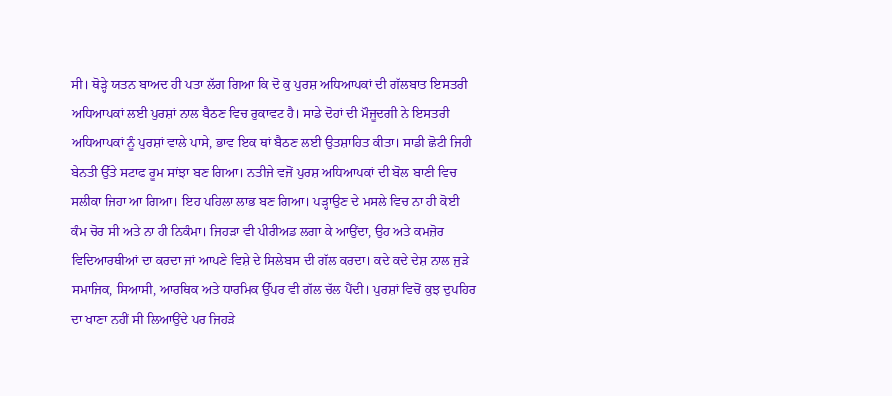ਸੀ। ਥੋੜ੍ਹੇ ਯਤਨ ਬਾਅਦ ਹੀ ਪਤਾ ਲੱਗ ਗਿਆ ਕਿ ਦੋ ਕੁ ਪੁਰਸ਼ ਅਧਿਆਪਕਾਂ ਦੀ ਗੱਲਬਾਤ ਇਸਤਰੀ ਅਧਿਆਪਕਾਂ ਲਈ ਪੁਰਸ਼ਾਂ ਨਾਲ ਬੈਠਣ ਵਿਚ ਰੁਕਾਵਟ ਹੈ। ਸਾਡੇ ਦੋਹਾਂ ਦੀ ਮੌਜੂਦਗੀ ਨੇ ਇਸਤਰੀ ਅਧਿਆਪਕਾਂ ਨੂੰ ਪੁਰਸ਼ਾਂ ਵਾਲੇ ਪਾਸੇ, ਭਾਵ ਇਕ ਥਾਂ ਬੈਠਣ ਲਈ ਉਤਸ਼ਾਹਿਤ ਕੀਤਾ। ਸਾਡੀ ਛੋਟੀ ਜਿਹੀ ਬੇਨਤੀ ਉੱਤੇ ਸਟਾਫ ਰੂਮ ਸਾਂਝਾ ਬਣ ਗਿਆ। ਨਤੀਜੇ ਵਜੋਂ ਪੁਰਸ਼ ਅਧਿਆਪਕਾਂ ਦੀ ਬੋਲ ਬਾਣੀ ਵਿਚ ਸਲੀਕਾ ਜਿਹਾ ਆ ਗਿਆ। ਇਹ ਪਹਿਲਾ ਲਾਭ ਬਣ ਗਿਆ। ਪੜ੍ਹਾਉਣ ਦੇ ਮਸਲੇ ਵਿਚ ਨਾ ਹੀ ਕੋਈ ਕੰਮ ਚੋਰ ਸੀ ਅਤੇ ਨਾ ਹੀ ਨਿਕੰਮਾ। ਜਿਹੜਾ ਵੀ ਪੀਰੀਅਡ ਲਗਾ ਕੇ ਆਉਂਦਾ, ਉਹ ਅਤੇ ਕਮਜ਼ੋਰ ਵਿਦਿਆਰਥੀਆਂ ਦਾ ਕਰਦਾ ਜਾਂ ਆਪਣੇ ਵਿਸ਼ੇ ਦੇ ਸਿਲੇਬਸ ਦੀ ਗੱਲ ਕਰਦਾ। ਕਦੇ ਕਦੇ ਦੇਸ਼ ਨਾਲ ਜੁੜੇ ਸਮਾਜਿਕ, ਸਿਆਸੀ, ਆਰਥਿਕ ਅਤੇ ਧਾਰਮਿਕ ਉੱਪਰ ਵੀ ਗੱਲ ਚੱਲ ਪੈਂਦੀ। ਪੁਰਸ਼ਾਂ ਵਿਚੋਂ ਕੁਝ ਦੁਪਹਿਰ ਦਾ ਖਾਣਾ ਨਹੀਂ ਸੀ ਲਿਆਉਂਦੇ ਪਰ ਜਿਹੜੇ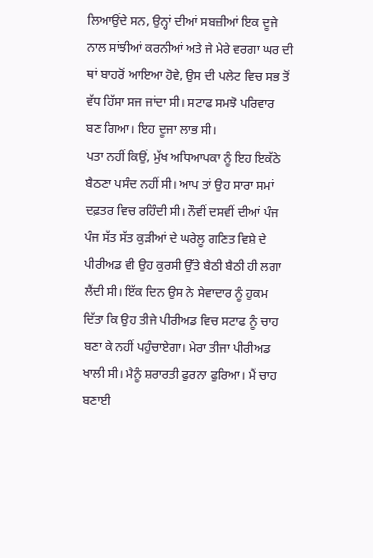ਲਿਆਉਂਦੇ ਸਨ, ਉਨ੍ਹਾਂ ਦੀਆਂ ਸਬਜ਼ੀਆਂ ਇਕ ਦੂਜੇ ਨਾਲ ਸਾਂਝੀਆਂ ਕਰਨੀਆਂ ਅਤੇ ਜੇ ਮੇਰੇ ਵਰਗਾ ਘਰ ਦੀ ਥਾਂ ਬਾਹਰੋਂ ਆਇਆ ਹੋਵੇ, ਉਸ ਦੀ ਪਲੇਟ ਵਿਚ ਸਭ ਤੋਂ ਵੱਧ ਹਿੱਸਾ ਸਜ ਜਾਂਦਾ ਸੀ। ਸਟਾਫ ਸਮਝੋ ਪਰਿਵਾਰ ਬਣ ਗਿਆ। ਇਹ ਦੂਜਾ ਲਾਭ ਸੀ।
ਪਤਾ ਨਹੀਂ ਕਿਉਂ, ਮੁੱਖ ਅਧਿਆਪਕਾ ਨੂੰ ਇਹ ਇਕੱਠੇ ਬੈਠਣਾ ਪਸੰਦ ਨਹੀਂ ਸੀ। ਆਪ ਤਾਂ ਉਹ ਸਾਰਾ ਸਮਾਂ ਦਫ਼ਤਰ ਵਿਚ ਰਹਿੰਦੀ ਸੀ। ਨੌਵੀਂ ਦਸਵੀਂ ਦੀਆਂ ਪੰਜ ਪੰਜ ਸੱਤ ਸੱਤ ਕੁੜੀਆਂ ਦੇ ਘਰੇਲੂ ਗਣਿਤ ਵਿਸ਼ੇ ਦੇ ਪੀਰੀਅਡ ਵੀ ਉਹ ਕੁਰਸੀ ਉੱਤੇ ਬੈਠੀ ਬੈਠੀ ਹੀ ਲਗਾ ਲੈਂਦੀ ਸੀ। ਇੱਕ ਦਿਨ ਉਸ ਨੇ ਸੇਵਾਦਾਰ ਨੂੰ ਹੁਕਮ ਦਿੱਤਾ ਕਿ ਉਹ ਤੀਜੇ ਪੀਰੀਅਡ ਵਿਚ ਸਟਾਫ ਨੂੰ ਚਾਹ ਬਣਾ ਕੇ ਨਹੀਂ ਪਹੁੰਚਾਏਗਾ। ਮੇਰਾ ਤੀਜਾ ਪੀਰੀਅਡ ਖਾਲੀ ਸੀ। ਮੈਨੂੰ ਸ਼ਰਾਰਤੀ ਫੁਰਨਾ ਫੁਰਿਆ। ਮੈਂ ਚਾਹ ਬਣਾਈ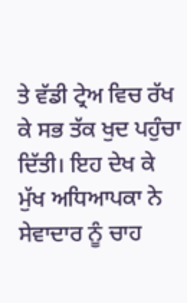ਤੇ ਵੱਡੀ ਟ੍ਰੇਅ ਵਿਚ ਰੱਖ ਕੇ ਸਭ ਤੱਕ ਖੁਦ ਪਹੁੰਚਾ ਦਿੱਤੀ। ਇਹ ਦੇਖ ਕੇ ਮੁੱਖ ਅਧਿਆਪਕਾ ਨੇ ਸੇਵਾਦਾਰ ਨੂੰ ਚਾਹ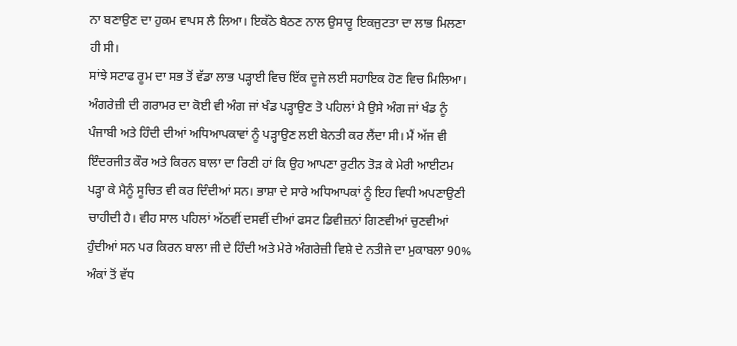ਨਾ ਬਣਾਉਣ ਦਾ ਹੁਕਮ ਵਾਪਸ ਲੈ ਲਿਆ। ਇਕੱਠੇ ਬੈਠਣ ਨਾਲ ਉਸਾਰੂ ਇਕਜੁਟਤਾ ਦਾ ਲਾਭ ਮਿਲਣਾ ਹੀ ਸੀ।
ਸਾਂਝੇ ਸਟਾਫ ਰੂਮ ਦਾ ਸਭ ਤੋਂ ਵੱਡਾ ਲਾਭ ਪੜ੍ਹਾਈ ਵਿਚ ਇੱਕ ਦੂਜੇ ਲਈ ਸਹਾਇਕ ਹੋਣ ਵਿਚ ਮਿਲਿਆ। ਅੰਗਰੇਜ਼ੀ ਦੀ ਗਰਾਮਰ ਦਾ ਕੋਈ ਵੀ ਅੰਗ ਜਾਂ ਖੰਡ ਪੜ੍ਹਾਉਣ ਤੋ ਪਹਿਲਾਂ ਮੈ ਉਸੇ ਅੰਗ ਜਾਂ ਖੰਡ ਨੂੰ ਪੰਜਾਬੀ ਅਤੇ ਹਿੰਦੀ ਦੀਆਂ ਅਧਿਆਪਕਾਵਾਂ ਨੂੰ ਪੜ੍ਹਾਉਣ ਲਈ ਬੇਨਤੀ ਕਰ ਲੈਂਦਾ ਸੀ। ਮੈਂ ਅੱਜ ਵੀ ਇੰਦਰਜੀਤ ਕੌਰ ਅਤੇ ਕਿਰਨ ਬਾਲਾ ਦਾ ਰਿਣੀ ਹਾਂ ਕਿ ਉਹ ਆਪਣਾ ਰੁਟੀਨ ਤੋੜ ਕੇ ਮੇਰੀ ਆਈਟਮ ਪੜ੍ਹਾ ਕੇ ਮੈਨੂੰ ਸੂਚਿਤ ਵੀ ਕਰ ਦਿੰਦੀਆਂ ਸਨ। ਭਾਸ਼ਾ ਦੇ ਸਾਰੇ ਅਧਿਆਪਕਾਂ ਨੂੰ ਇਹ ਵਿਧੀ ਅਪਣਾਉਣੀ ਚਾਹੀਦੀ ਹੈ। ਵੀਹ ਸਾਲ ਪਹਿਲਾਂ ਅੱਠਵੀਂ ਦਸਵੀਂ ਦੀਆਂ ਫਸਟ ਡਿਵੀਜ਼ਨਾਂ ਗਿਣਵੀਆਂ ਚੁਣਵੀਆਂ ਹੁੰਦੀਆਂ ਸਨ ਪਰ ਕਿਰਨ ਬਾਲਾ ਜੀ ਦੇ ਹਿੰਦੀ ਅਤੇ ਮੇਰੇ ਅੰਗਰੇਜ਼ੀ ਵਿਸ਼ੇ ਦੇ ਨਤੀਜੇ ਦਾ ਮੁਕਾਬਲਾ 90% ਅੰਕਾਂ ਤੋਂ ਵੱਧ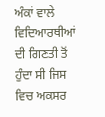ਅੰਕਾਂ ਵਾਲੇ ਵਿਦਿਆਰਥੀਆਂ ਦੀ ਗਿਣਤੀ ਤੋਂ ਹੁੰਦਾ ਸੀ ਜਿਸ ਵਿਚ ਅਕਸਰ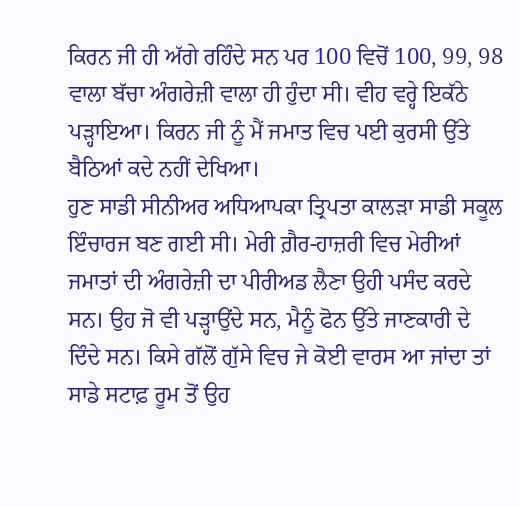ਕਿਰਨ ਜੀ ਹੀ ਅੱਗੇ ਰਹਿੰਦੇ ਸਨ ਪਰ 100 ਵਿਚੋਂ 100, 99, 98 ਵਾਲਾ ਬੱਚਾ ਅੰਗਰੇਜ਼ੀ ਵਾਲਾ ਹੀ ਹੁੰਦਾ ਸੀ। ਵੀਹ ਵਰ੍ਹੇ ਇਕੱਠੇ ਪੜ੍ਹਾਇਆ। ਕਿਰਨ ਜੀ ਨੂੰ ਮੈਂ ਜਮਾਤ ਵਿਚ ਪਈ ਕੁਰਸੀ ਉੱਤੇ ਬੈਠਿਆਂ ਕਦੇ ਨਹੀਂ ਦੇਖਿਆ।
ਹੁਣ ਸਾਡੀ ਸੀਨੀਅਰ ਅਧਿਆਪਕਾ ਤ੍ਰਿਪਤਾ ਕਾਲੜਾ ਸਾਡੀ ਸਕੂਲ ਇੰਚਾਰਜ ਬਣ ਗਈ ਸੀ। ਮੇਰੀ ਗ਼ੈਰ-ਹਾਜ਼ਰੀ ਵਿਚ ਮੇਰੀਆਂ ਜਮਾਤਾਂ ਦੀ ਅੰਗਰੇਜ਼ੀ ਦਾ ਪੀਰੀਅਡ ਲੈਣਾ ਉਹੀ ਪਸੰਦ ਕਰਦੇ ਸਨ। ਉਹ ਜੋ ਵੀ ਪੜ੍ਹਾਉਂਦੇ ਸਨ, ਮੈਨੂੰ ਫੋਨ ਉੱਤੇ ਜਾਣਕਾਰੀ ਦੇ ਦਿੰਦੇ ਸਨ। ਕਿਸੇ ਗੱਲੋਂ ਗੁੱਸੇ ਵਿਚ ਜੇ ਕੋਈ ਵਾਰਸ ਆ ਜਾਂਦਾ ਤਾਂ ਸਾਡੇ ਸਟਾਫ਼ ਰੂਮ ਤੋਂ ਉਹ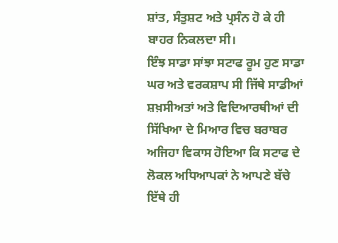ਸ਼ਾਂਤ, ਸੰਤੁਸ਼ਟ ਅਤੇ ਪ੍ਰਸੰਨ ਹੋ ਕੇ ਹੀ ਬਾਹਰ ਨਿਕਲਦਾ ਸੀ।
ਇੰਝ ਸਾਡਾ ਸਾਂਝਾ ਸਟਾਫ ਰੂਮ ਹੁਣ ਸਾਡਾ ਘਰ ਅਤੇ ਵਰਕਸ਼ਾਪ ਸੀ ਜਿੱਥੇ ਸਾਡੀਆਂ ਸ਼ਖ਼ਸੀਅਤਾਂ ਅਤੇ ਵਿਦਿਆਰਥੀਆਂ ਦੀ ਸਿੱਖਿਆ ਦੇ ਮਿਆਰ ਵਿਚ ਬਰਾਬਰ ਅਜਿਹਾ ਵਿਕਾਸ ਹੋਇਆ ਕਿ ਸਟਾਫ ਦੇ ਲੋਕਲ ਅਧਿਆਪਕਾਂ ਨੇ ਆਪਣੇ ਬੱਚੇ ਇੱਥੇ ਹੀ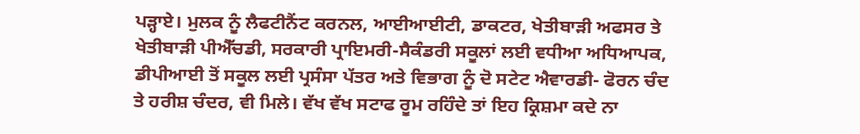ਪੜ੍ਹਾਏ। ਮੁਲਕ ਨੂੰ ਲੈਫਟੀਨੈਂਟ ਕਰਨਲ, ਆਈਆਈਟੀ, ਡਾਕਟਰ, ਖੇਤੀਬਾੜੀ ਅਫਸਰ ਤੇ ਖੇਤੀਬਾੜੀ ਪੀਐੱਚਡੀ, ਸਰਕਾਰੀ ਪ੍ਰਾਇਮਰੀ-ਸੈਕੰਡਰੀ ਸਕੂਲਾਂ ਲਈ ਵਧੀਆ ਅਧਿਆਪਕ, ਡੀਪੀਆਈ ਤੋਂ ਸਕੂਲ ਲਈ ਪ੍ਰਸੰਸਾ ਪੱਤਰ ਅਤੇ ਵਿਭਾਗ ਨੂੰ ਦੋ ਸਟੇਟ ਐਵਾਰਡੀ- ਫੋਰਨ ਚੰਦ ਤੇ ਹਰੀਸ਼ ਚੰਦਰ, ਵੀ ਮਿਲੇ। ਵੱਖ ਵੱਖ ਸਟਾਫ ਰੂਮ ਰਹਿੰਦੇ ਤਾਂ ਇਹ ਕ੍ਰਿਸ਼ਮਾ ਕਦੇ ਨਾ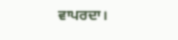ਵਾਪਰਦਾ।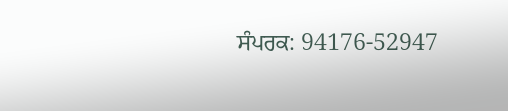ਸੰਪਰਕ: 94176-52947